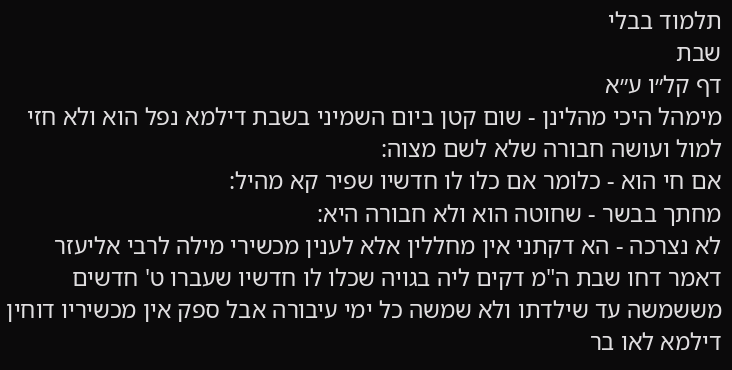תלמוד בבלי
שבת
דף קל״ו ע״א
מימהל היכי מהלינן - שום קטן ביום השמיני בשבת דילמא נפל הוא ולא חזי למול ועושה חבורה שלא לשם מצוה:
אם חי הוא - כלומר אם כלו לו חדשיו שפיר קא מהיל:
מחתך בבשר - שחוטה הוא ולא חבורה היא:
לא נצרכה - הא דקתני אין מחללין אלא לענין מכשירי מילה לרבי אליעזר דאמר דחו שבת ה"מ דקים ליה בגויה שכלו לו חדשיו שעברו ט' חדשים מששמשה עד שילדתו ולא שמשה כל ימי עיבורה אבל ספק אין מכשיריו דוחין דילמא לאו בר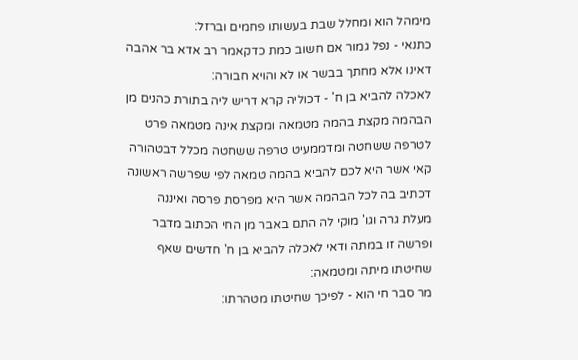מימהל הוא ומחלל שבת בעשותו פחמים וברזל:
כתנאי - נפל גמור אם חשוב כמת כדקאמר רב אדא בר אהבה דאינו אלא מחתך בבשר או לא והויא חבורה:
לאכלה להביא בן ח' - דכוליה קרא דריש ליה בתורת כהנים מן הבהמה מקצת בהמה מטמאה ומקצת אינה מטמאה פרט לטרפה ששחטה ומדממעיט טרפה ששחטה מכלל דבטהורה קאי אשר היא לכם להביא בהמה טמאה לפי שפרשה ראשונה דכתיב בה לכל הבהמה אשר היא מפרסת פרסה ואיננה מעלת גרה וגו' מוקי לה התם באבר מן החי הכתוב מדבר ופרשה זו במתה ודאי לאכלה להביא בן ח' חדשים שאף שחיטתו מיתה ומטמאה:
מר סבר חי הוא - לפיכך שחיטתו מטהרתו: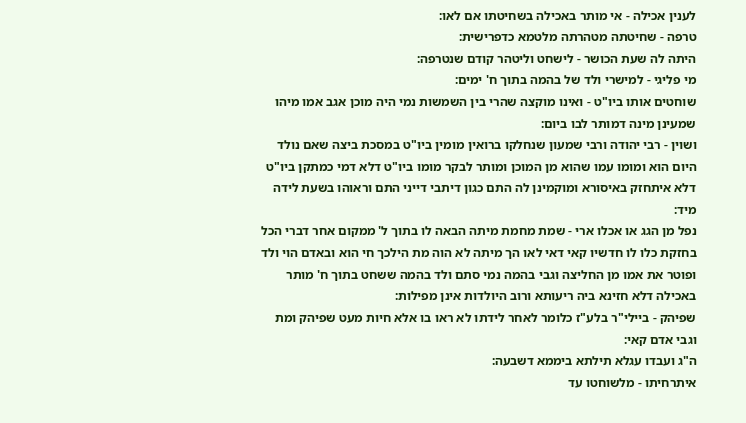לענין אכילה - אי מותר באכילה בשחיטתו אם לאו:
טרפה - שחיטתה מטהרתה מלטמא כדפרישית:
היתה לה שעת הכושר - לישחט וליטהר קודם שנטרפה:
מי פליגי - למישרי ולד של בהמה בתוך ח' ימים:
שוחטים אותו ביו"ט - ואינו מוקצה שהרי בין השמשות נמי היה מוכן אגב אמו מיהו שמעינן מינה דמותר לבו ביום:
ושוין - רבי יהודה ורבי שמעון שנחלקו ברואין מומין ביו"ט במסכת ביצה שאם נולד היום הוא ומומו עמו שהוא מן המוכן ומותר לבקר מומו ביו"ט דלא דמי כמתקן ביו"ט דלא איתחזק באיסורא ומוקמינן לה התם כגון דיתבי דייני התם וראוהו בשעת לידה מיד:
נפל מן הגג או אכלו ארי - שמת מחמת מיתה הבאה לו בתוך ל' ממקום אחר דברי הכל בחזקת כלו לו חדשיו קאי דאי לאו הך מיתה לא הוה מת הילכך חי הוא ובאדם הוי ולד ופוטר את אמו מן החליצה וגבי בהמה נמי סתם ולד בהמה ששחט בתוך ח' מותר באכילה דלא חזינא ביה ריעותא ורוב היולדות אינן מפילות:
שפיהק - ביילי"ר בלע"ז כלומר לאחר לידתו לא ראו בו אלא חיות מעט שפיהק ומת וגבי אדם קאי:
ה"ג ועבדו עגלא תילתא ביממא דשבעה:
איתרחיתו - מלשוחטו עד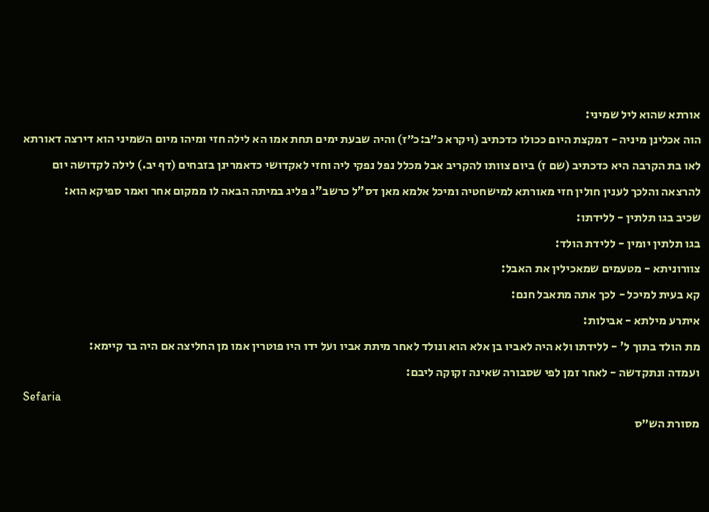אורתא שהוא ליל שמיני:
הוה אכלינן מיניה - דמקצת היום ככולו כדכתיב (ויקרא כ״ב:כ״ז) והיה שבעת ימים תחת אמו הא לילה חזי ומיהו מיום השמיני הוא דירצה דאורתא לאו בת הקרבה היא כדכתיב (שם ז) ביום צוותו להקריב אבל מכלל נפל נפקי ליה וחזי לאקדושי כדאמרינן בזבחים (דף יב.) לילה לקדושה יום להרצאה והלכך לענין חולין חזי מאורתא למישחטיה ומיכל אלמא מאן דס"ל כרשב"ג פליג במיתה הבאה לו ממקום אחר ואמר ספיקא הוא:
שכיב בגו תלתין - ללידתו:
בגו תלתין יומין - ללידת הולד:
צוורוניתא - מטעמים שמאכילין את האבל:
קא בעית למיכל - לכך אתה מתאבל חנם:
איתרע מילתא - אבילות:
מת הולד בתוך ל' - ללידתו ולא היה לאביו בן אלא הוא ונולד לאחר מיתת אביו ועל ידו היו פוטרין אמו מן החליצה אם היה בר קיימא:
ועמדה ונתקדשה - לאחר זמן לפי שסבורה שאינה זקוקה ליבם:
Sefaria
מסורת הש״ס